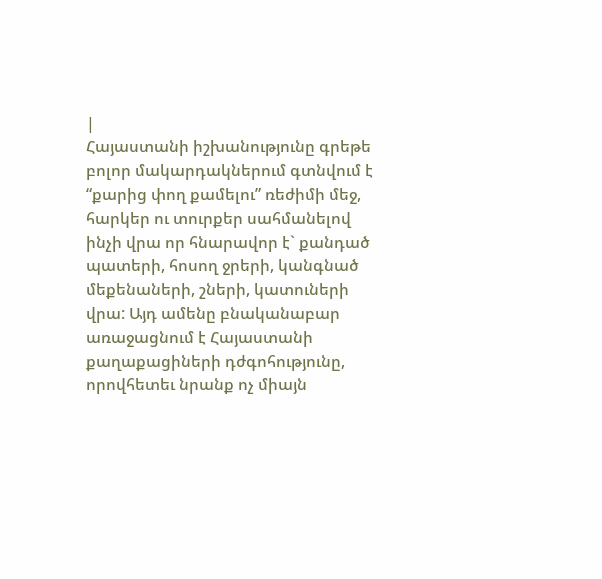|
Հայաստանի իշխանությունը գրեթե բոլոր մակարդակներում գտնվում է “քարից փող քամելու” ռեժիմի մեջ, հարկեր ու տուրքեր սահմանելով ինչի վրա որ հնարավոր է` քանդած պատերի, հոսող ջրերի, կանգնած մեքենաների, շների, կատուների վրա: Այդ ամենը բնականաբար առաջացնում է Հայաստանի քաղաքացիների դժգոհությունը, որովհետեւ նրանք ոչ միայն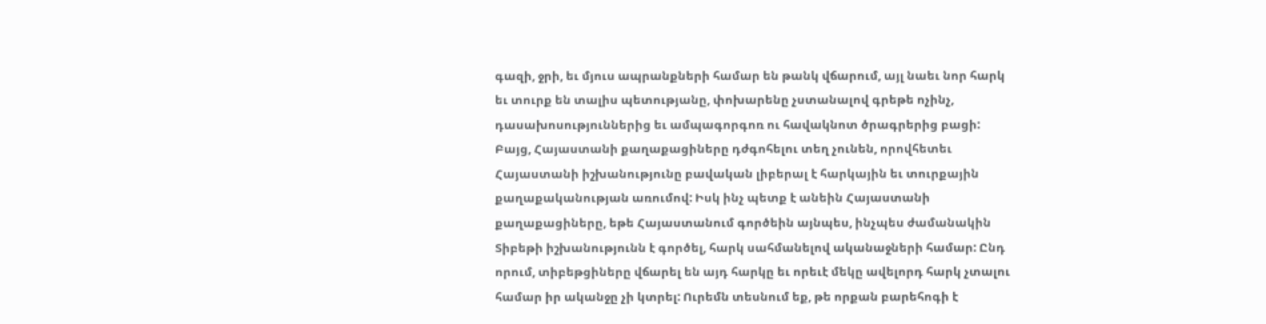գազի, ջրի, եւ մյուս ապրանքների համար են թանկ վճարում, այլ նաեւ նոր հարկ եւ տուրք են տալիս պետությանը, փոխարենը չստանալով գրեթե ոչինչ, դասախոսություններից եւ ամպագորգոռ ու հավակնոտ ծրագրերից բացի: Բայց, Հայաստանի քաղաքացիները դժգոհելու տեղ չունեն, որովհետեւ Հայաստանի իշխանությունը բավական լիբերալ է հարկային եւ տուրքային քաղաքականության առումով: Իսկ ինչ պետք է անեին Հայաստանի քաղաքացիները, եթե Հայաստանում գործեին այնպես, ինչպես ժամանակին Տիբեթի իշխանությունն է գործել, հարկ սահմանելով ականաջների համար: Ընդ որում, տիբեթցիները վճարել են այդ հարկը եւ որեւէ մեկը ավելորդ հարկ չտալու համար իր ականջը չի կտրել: Ուրեմն տեսնում եք, թե որքան բարեհոգի է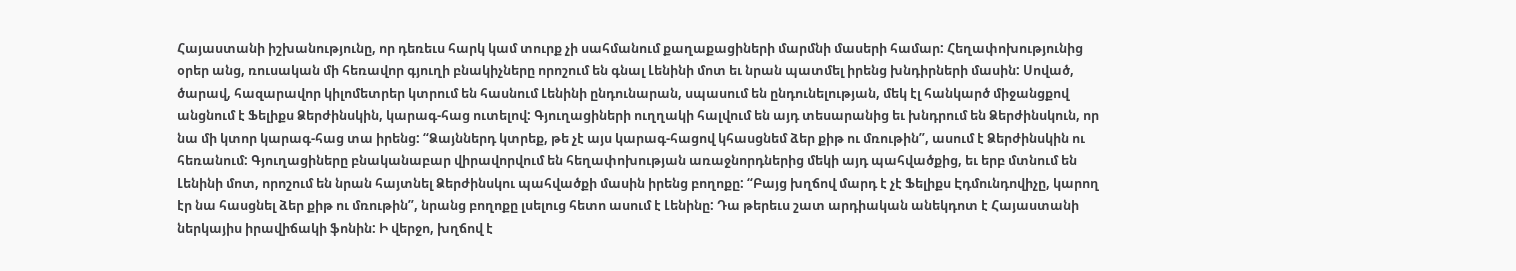Հայաստանի իշխանությունը, որ դեռեւս հարկ կամ տուրք չի սահմանում քաղաքացիների մարմնի մասերի համար: Հեղափոխությունից օրեր անց, ռուսական մի հեռավոր գյուղի բնակիչները որոշում են գնալ Լենինի մոտ եւ նրան պատմել իրենց խնդիրների մասին: Սոված, ծարավ, հազարավոր կիլոմետրեր կտրում են հասնում Լենինի ընդունարան, սպասում են ընդունելության, մեկ էլ հանկարծ միջանցքով անցնում է Ֆելիքս Ձերժինսկին, կարագ-հաց ուտելով: Գյուղացիների ուղղակի հալվում են այդ տեսարանից եւ խնդրում են Ձերժինսկուն, որ նա մի կտոր կարագ-հաց տա իրենց: “Ձայններդ կտրեք, թե չէ այս կարագ-հացով կհասցնեմ ձեր քիթ ու մռութին”, ասում է Ձերժինսկին ու հեռանում: Գյուղացիները բնականաբար վիրավորվում են հեղափոխության առաջնորդներից մեկի այդ պահվածքից, եւ երբ մտնում են Լենինի մոտ, որոշում են նրան հայտնել Ձերժինսկու պահվածքի մասին իրենց բողոքը: “Բայց խղճով մարդ է չէ Ֆելիքս Էդմունդովիչը, կարող էր նա հասցնել ձեր քիթ ու մռութին”, նրանց բողոքը լսելուց հետո ասում է Լենինը: Դա թերեւս շատ արդիական անեկդոտ է Հայաստանի ներկայիս իրավիճակի ֆոնին: Ի վերջո, խղճով է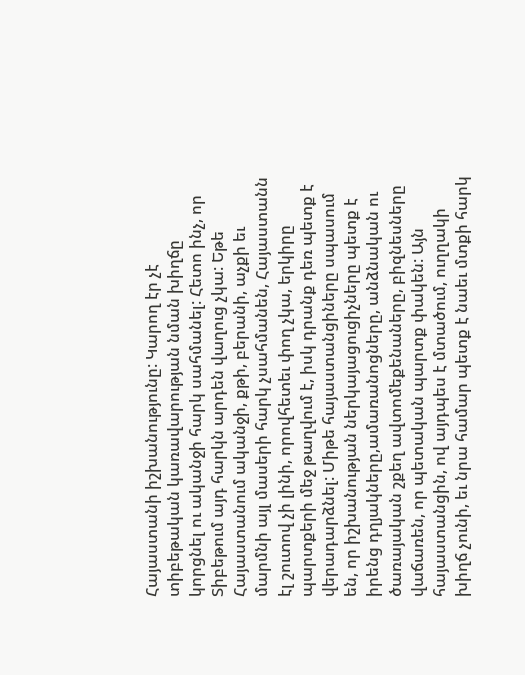Հայաստանի իշխանությունը: Կարող էր չէ տիբեթական կառավարության նման խիղճը կորցնել ու ականջի հարկ սահմանել: Հետո ինչ, որ Տիբեթում այդ հարկն արդեն վաղուց չկա: Եթե Հայաստանում ականջի, քթի, բերանի, աչքի եւ մարմնի այլ մասերի հարկ չսահմանեն, Հայաստանն էլ շուտով չի լինի, որովհետեւ փող չկա, երկիրը պարտքերի մեջ թաղվում է, իսկ դրանք դեռ պետք է վերադարձնել: Միթե հայաստանցիները սպասում են, որ իշխանության ներկայացուցիչները պետք է իրենց դղյակները,ամառանոցները, անձնական ու ծառայական շքեղ ավտոմեքենաները, բիզնեսները վաճառեն, որ պետական պարտք փակեն: Այն հայաստանցին, ով այդպես է մտածում, ուղղակի խիղճ չունի, եւ նրա համար պետք է նաեւ մտքի հարկ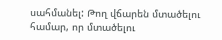սահմանել: Թող վճարեն մտածելու համար, որ մտածելու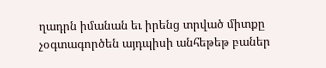ղադրն իմանան եւ իրենց տրված միտքը չօգտագործեն այդպիսի անհեթեթ բաներ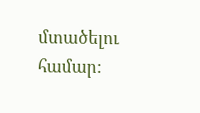մտածելու համար: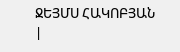ՋԵՅՄՍ ՀԱԿՈԲՅԱՆ
|